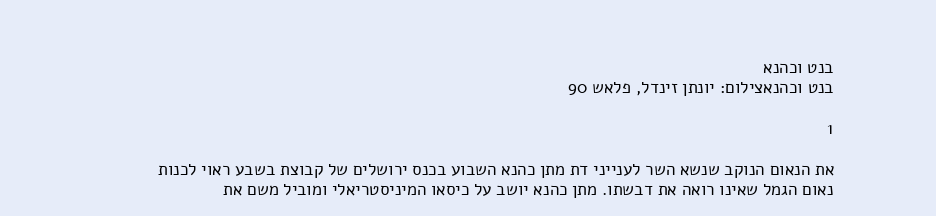בנט וכהנא
בנט וכהנאצילום: יונתן זינדל, פלאש 90

1

את הנאום הנוקב שנשא השר לענייני דת מתן כהנא השבוע בכנס ירושלים של קבוצת בשבע ראוי לכנות נאום הגמל שאינו רואה את דבשתו. מתן כהנא יושב על כיסאו המיניסטריאלי ומוביל משם את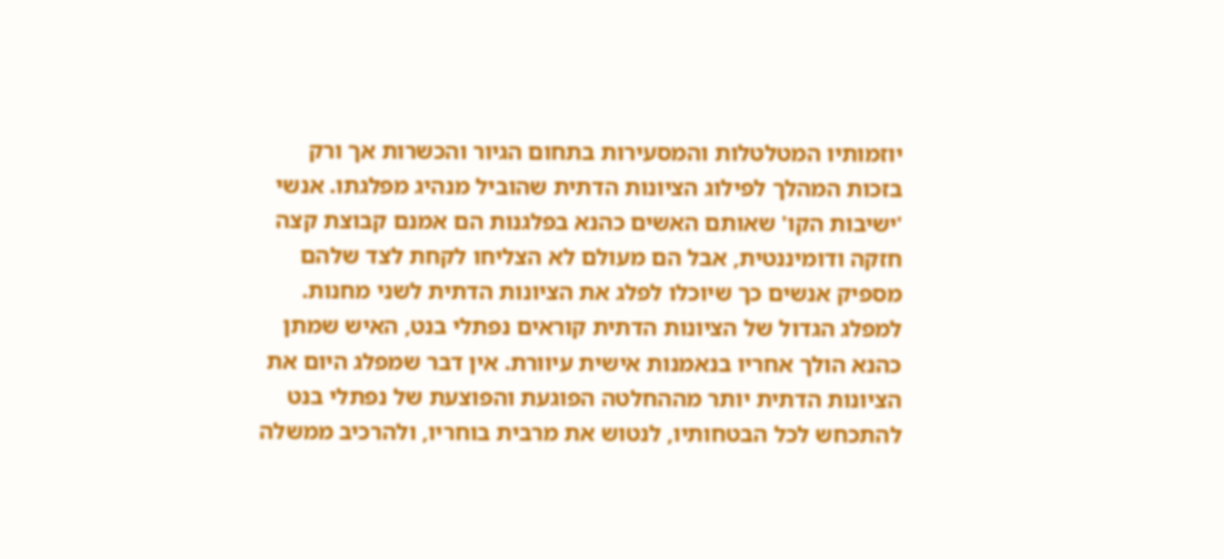יוזמותיו המטלטלות והמסעירות בתחום הגיור והכשרות אך ורק בזכות המהלך לפילוג הציונות הדתית שהוביל מנהיג מפלגתו. אנשי 'ישיבות הקו' שאותם האשים כהנא בפלגנות הם אמנם קבוצת קצה חזקה ודומיננטית, אבל הם מעולם לא הצליחו לקחת לצד שלהם מספיק אנשים כך שיוכלו לפלג את הציונות הדתית לשני מחנות. למפלג הגדול של הציונות הדתית קוראים נפתלי בנט, האיש שמתן כהנא הולך אחריו בנאמנות אישית עיוורת. אין דבר שמפלג היום את הציונות הדתית יותר מההחלטה הפוגעת והפוצעת של נפתלי בנט להתכחש לכל הבטחותיו, לנטוש את מרבית בוחריו, ולהרכיב ממשלה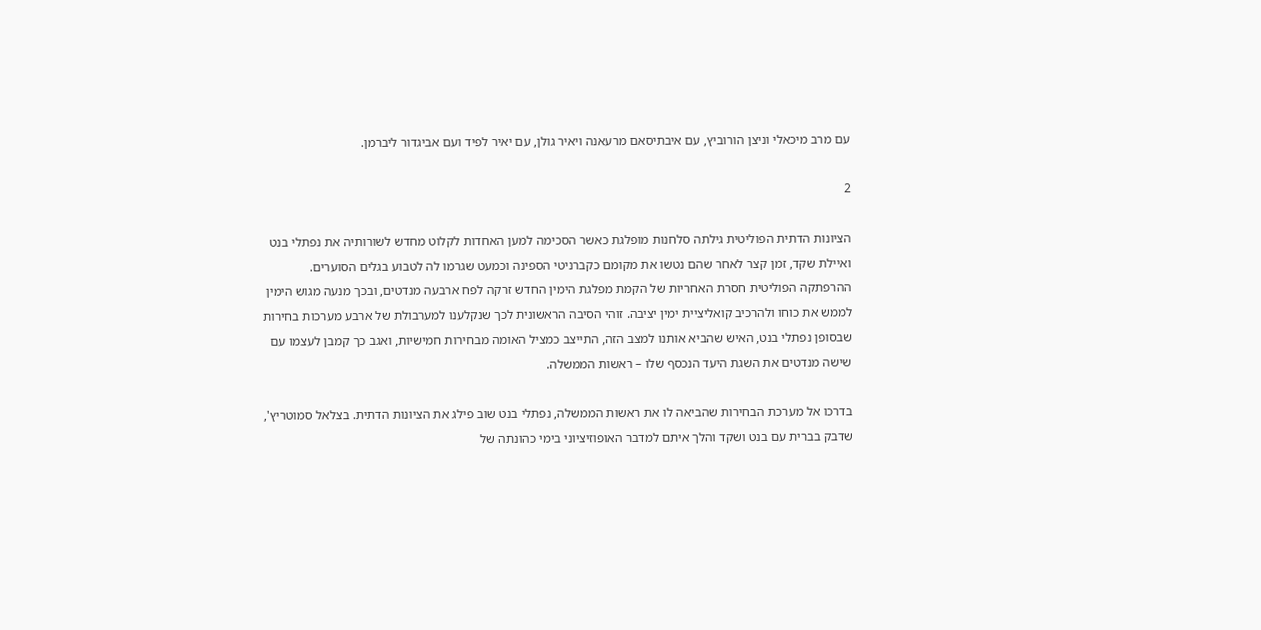עם מרב מיכאלי וניצן הורוביץ, עם איבתיסאם מרעאנה ויאיר גולן, עם יאיר לפיד ועם אביגדור ליברמן.

2

הציונות הדתית הפוליטית גילתה סלחנות מופלגת כאשר הסכימה למען האחדות לקלוט מחדש לשורותיה את נפתלי בנט ואיילת שקד, זמן קצר לאחר שהם נטשו את מקומם כקברניטי הספינה וכמעט שגרמו לה לטבוע בגלים הסוערים. ההרפתקה הפוליטית חסרת האחריות של הקמת מפלגת הימין החדש זרקה לפח ארבעה מנדטים, ובכך מנעה מגוש הימין לממש את כוחו ולהרכיב קואליציית ימין יציבה. זוהי הסיבה הראשונית לכך שנקלענו למערבולת של ארבע מערכות בחירות שבסופן נפתלי בנט, האיש שהביא אותנו למצב הזה, התייצב כמציל האומה מבחירות חמישיות, ואגב כך קמבן לעצמו עם שישה מנדטים את השגת היעד הנכסף שלו – ראשות הממשלה.

בדרכו אל מערכת הבחירות שהביאה לו את ראשות הממשלה, נפתלי בנט שוב פילג את הציונות הדתית. בצלאל סמוטריץ', שדבק בברית עם בנט ושקד והלך איתם למדבר האופוזיציוני בימי כהונתה של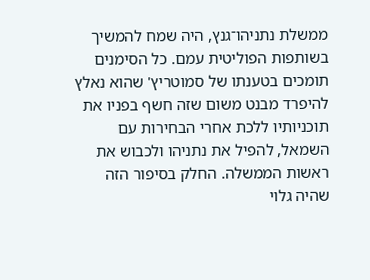ממשלת נתניהו־גנץ, היה שמח להמשיך בשותפות הפוליטית עמם. כל הסימנים תומכים בטענתו של סמוטריץ' שהוא נאלץ להיפרד מבנט משום שזה חשף בפניו את תוכניותיו ללכת אחרי הבחירות עם השמאל, להפיל את נתניהו ולכבוש את ראשות הממשלה. החלק בסיפור הזה שהיה גלוי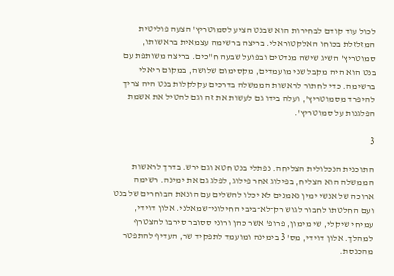לכול עוד קודם לבחירות הוא שבנט הציע לסמוטריץ' הצעה פוליטית המזלזלת בכוחו האלקטוראלי. בריצה ברשימה עצמאית בראשותו, סמוטריץ' השיג שישה מנדטים ובפועל שבעה ח"כים. בריצה משותפת עם בנט הוא היה מקבל שני מועמדים, מקסימום שלושה, במקום ריאלי ברשימה. כדי לחתור לראשות הממשלה בדרכים עקלקלות בנט היה צריך להיפרד מסמוטריץ', ועלה בידו גם לעשות את זה וגם להטיל את אשמת הפלגנות על סמוטריץ'.

3

התוכנית הנכלולית הצליחה. נפתלי בנט חטא וגם ירש. בדרך לראשות הממשלה הוא הצליח, בפילוג אחר פילוג, לפלג גם את ימינה. רשימה ארוכה של אנשי ימין נאמנים לא יכלו להשלים עם הונאת הבוחרים של בנט ועם החלטתו לחבור לגוש רק־לא־ביבי החילוני־שמאלני. אלון דוידי, עמיחי שיקלי, שי מימון, פרופ' אשר כהן ורוני ססובר סירבו להצטרף למהלך. אלון דוידי, מס' 3 בימינה ומועמד לתפקיד שר, העדיף להתפטר מהכנסת.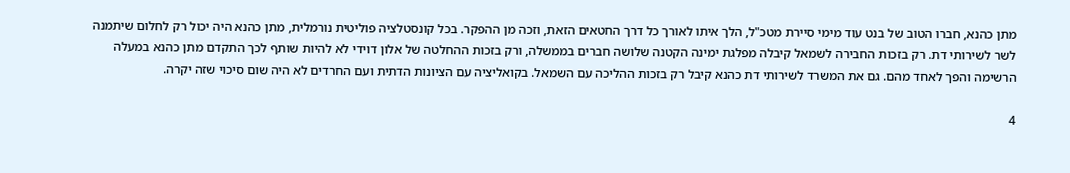מתן כהנא, חברו הטוב של בנט עוד מימי סיירת מטכ"ל, הלך איתו לאורך כל דרך החטאים הזאת, וזכה מן ההפקר. בכל קונסטלציה פוליטית נורמלית, מתן כהנא היה יכול רק לחלום שיתמנה לשר לשירותי דת. רק בזכות החבירה לשמאל קיבלה מפלגת ימינה הקטנה שלושה חברים בממשלה, ורק בזכות ההחלטה של אלון דוידי לא להיות שותף לכך התקדם מתן כהנא במעלה הרשימה והפך לאחד מהם. גם את המשרד לשירותי דת כהנא קיבל רק בזכות ההליכה עם השמאל. בקואליציה עם הציונות הדתית ועם החרדים לא היה שום סיכוי שזה יקרה.

4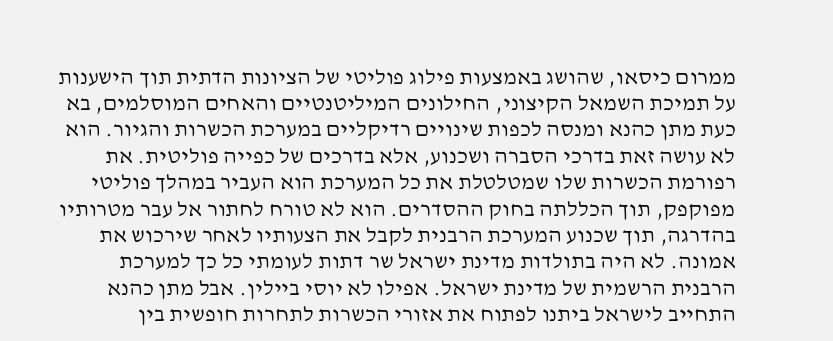ממרום כיסאו, שהושג באמצעות פילוג פוליטי של הציונות הדתית תוך הישענות על תמיכת השמאל הקיצוני, החילונים המיליטנטיים והאחים המוסלמים, בא כעת מתן כהנא ומנסה לכפות שינויים רדיקליים במערכת הכשרות והגיור. הוא לא עושה זאת בדרכי הסברה ושכנוע, אלא בדרכים של כפייה פוליטית. את רפורמת הכשרות שלו שמטלטלת את כל המערכת הוא העביר במהלך פוליטי מפוקפק, תוך הכללתה בחוק ההסדרים. הוא לא טורח לחתור אל עבר מטרותיו בהדרגה, תוך שכנוע המערכת הרבנית לקבל את הצעותיו לאחר שירכוש את אמונה. לא היה בתולדות מדינת ישראל שר דתות לעומתי כל כך למערכת הרבנית הרשמית של מדינת ישראל. אפילו לא יוסי ביילין. אבל מתן כהנא התחייב לישראל ביתנו לפתוח את אזורי הכשרות לתחרות חופשית בין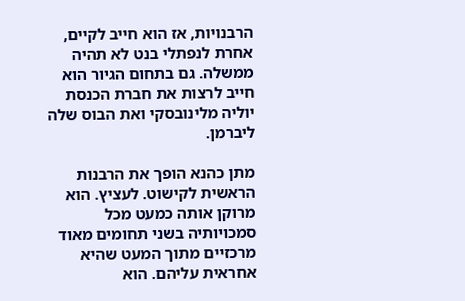הרבנויות, אז הוא חייב לקיים, אחרת לנפתלי בנט לא תהיה ממשלה. גם בתחום הגיור הוא חייב לרצות את חברת הכנסת יוליה מלינובסקי ואת הבוס שלה ליברמן.

מתן כהנא הופך את הרבנות הראשית לקישוט. לעציץ. הוא מרוקן אותה כמעט מכל סמכויותיה בשני תחומים מאוד מרכזיים מתוך המעט שהיא אחראית עליהם. הוא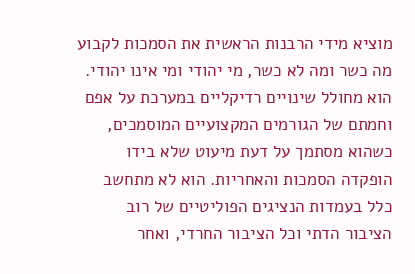מוציא מידי הרבנות הראשית את הסמכות לקבוע מה כשר ומה לא כשר, מי יהודי ומי אינו יהודי. הוא מחולל שינויים רדיקליים במערכת על אפם וחמתם של הגורמים המקצועיים המוסמכים, כשהוא מסתמך על דעת מיעוט שלא בידו הופקדה הסמכות והאחריות. הוא לא מתחשב כלל בעמדות הנציגים הפוליטיים של רוב הציבור הדתי וכל הציבור החרדי, ואחר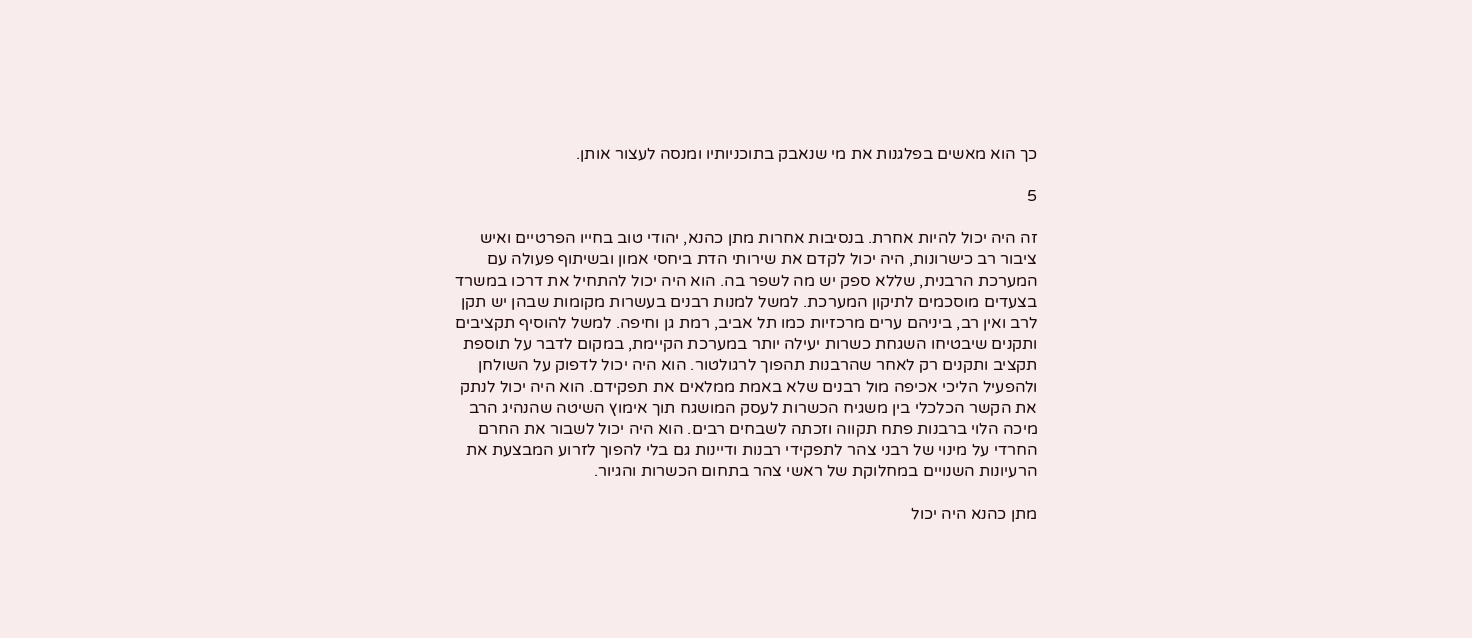כך הוא מאשים בפלגנות את מי שנאבק בתוכניותיו ומנסה לעצור אותן.

5

זה היה יכול להיות אחרת. בנסיבות אחרות מתן כהנא, יהודי טוב בחייו הפרטיים ואיש ציבור רב כישרונות, היה יכול לקדם את שירותי הדת ביחסי אמון ובשיתוף פעולה עם המערכת הרבנית, שללא ספק יש מה לשפר בה. הוא היה יכול להתחיל את דרכו במשרד בצעדים מוסכמים לתיקון המערכת. למשל למנות רבנים בעשרות מקומות שבהן יש תקן לרב ואין רב, ביניהם ערים מרכזיות כמו תל אביב, רמת גן וחיפה. למשל להוסיף תקציבים ותקנים שיבטיחו השגחת כשרות יעילה יותר במערכת הקיימת, במקום לדבר על תוספת תקציב ותקנים רק לאחר שהרבנות תהפוך לרגולטור. הוא היה יכול לדפוק על השולחן ולהפעיל הליכי אכיפה מול רבנים שלא באמת ממלאים את תפקידם. הוא היה יכול לנתק את הקשר הכלכלי בין משגיח הכשרות לעסק המושגח תוך אימוץ השיטה שהנהיג הרב מיכה הלוי ברבנות פתח תקווה וזכתה לשבחים רבים. הוא היה יכול לשבור את החרם החרדי על מינוי של רבני צהר לתפקידי רבנות ודיינות גם בלי להפוך לזרוע המבצעת את הרעיונות השנויים במחלוקת של ראשי צהר בתחום הכשרות והגיור.

מתן כהנא היה יכול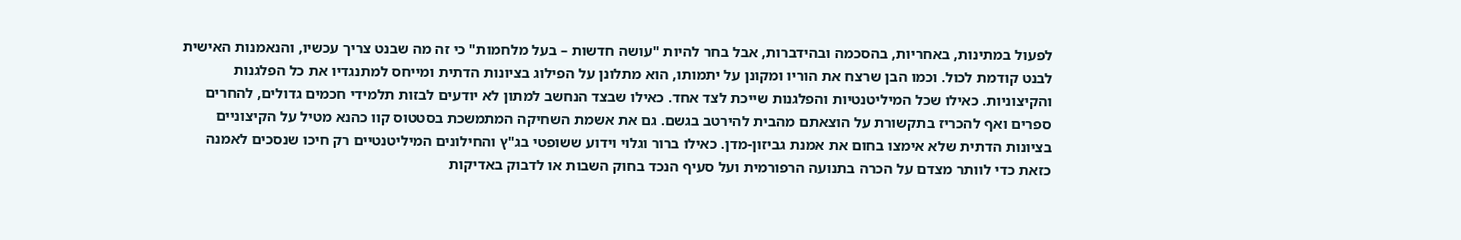לפעול במתינות, באחריות, בהסכמה ובהידברות, אבל בחר להיות "עושה חדשות – בעל מלחמות" כי זה מה שבנט צריך עכשיו, והנאמנות האישית לבנט קודמת לכול. וכמו הבן שרצח את הוריו ומקונן על יתמותו, הוא מתלונן על הפילוג בציונות הדתית ומייחס למתנגדיו את כל הפלגנות והקיצוניות. כאילו שכל המיליטנטיות והפלגנות שייכת לצד אחד. כאילו שבצד הנחשב למתון לא יודעים לבזות תלמידי חכמים גדולים, להחרים ספרים ואף להכריז בתקשורת על הוצאתם מהבית להירטב בגשם. גם את אשמת השחיקה המתמשכת בסטטוס קוו כהנא מטיל על הקיצוניים בציונות הדתית שלא אימצו בחום את אמנת גביזון-מדן. כאילו ברור וגלוי וידוע ששופטי בג"ץ והחילונים המיליטנטיים רק חיכו שנסכים לאמנה כזאת כדי לוותר מצדם על הכרה בתנועה הרפורמית ועל סעיף הנכד בחוק השבות או לדבוק באדיקות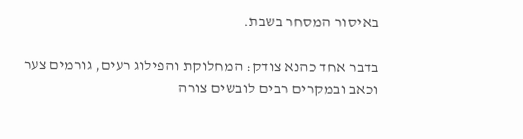באיסור המסחר בשבת.

בדבר אחד כהנא צודק: המחלוקת והפילוג רעים, גורמים צער וכאב ובמקרים רבים לובשים צורה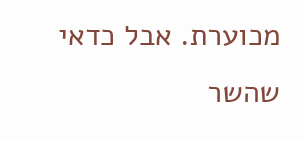מכוערת. אבל כדאי שהשר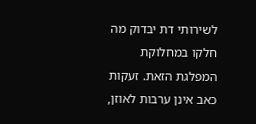לשירותי דת יבדוק מה חלקו במחלוקת המפלגת הזאת. זעקות כאב אינן ערבות לאוזן,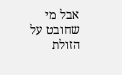אבל מי שחובט על הזולת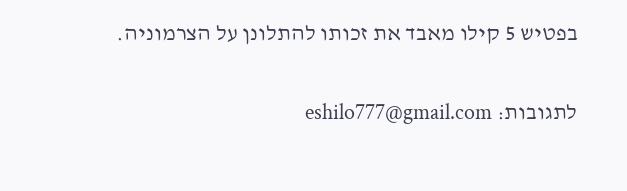בפטיש 5 קילו מאבד את זכותו להתלונן על הצרמוניה.

לתגובות: eshilo777@gmail.com